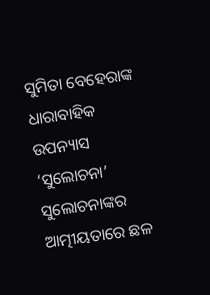ସୁମିତା ବେହେରାଙ୍କ ଧାରାବାହିକ ଉପନ୍ୟାସ ‘ସୁଲୋଚନା’
ସୁଲୋଚନାଙ୍କର ଆତ୍ମୀୟତାରେ ଛଳ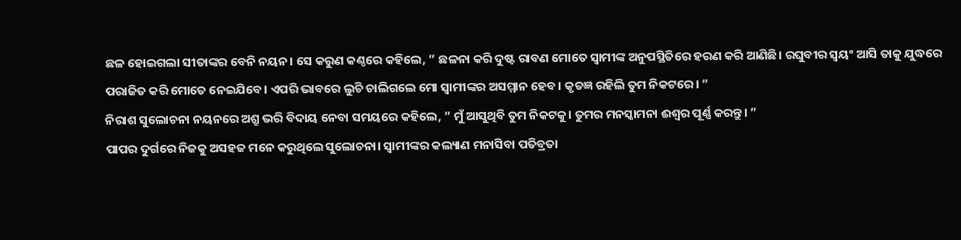ଛଳ ହୋଇଗଲା ସୀତାଙ୍କର ବେନି ନୟନ। ସେ କରୁଣ କଣ୍ଠରେ କହିଲେ, ” ଛଳନା କରି ଦୁଷ୍ଟ ରାବଣ ମୋତେ ସ୍ୱାମୀଙ୍କ ଅନୁପସ୍ଥିତିରେ ହରଣ କରି ଆଣିଛି। ରଘୁବୀର ସ୍ୱୟଂ ଆସି ତାକୁ ଯୁଦ୍ଧରେ ପରାଜିତ କରି ମୋତେ ନେଇଯିବେ। ଏପରି ଭାବରେ ଲୁଚି ଚାଲିଗଲେ ମୋ ସ୍ୱାମୀଙ୍କର ଅସମ୍ମାନ ହେବ। କୃତଜ୍ଞ ରହିଲି ତୁମ ନିକଟରେ। ”
ନିରାଶ ସୁଲୋଚନା ନୟନରେ ଅଶ୍ରୁ ଭରି ବିଦାୟ ନେବା ସମୟରେ କହିଲେ, ” ମୁଁ ଆସୁଥିବି ତୁମ ନିକଟକୁ। ତୁମର ମନସ୍କାମନା ଈଶ୍ୱର ପୂର୍ଣ୍ଣ କରନ୍ତୁ। ”
ପାପର ଦୁର୍ଗରେ ନିଜକୁ ଅସହଜ ମନେ କରୁଥିଲେ ସୁଲୋଚନା। ସ୍ୱାମୀଙ୍କର କଲ୍ୟାଣ ମନାସିବା ପତିବ୍ରତା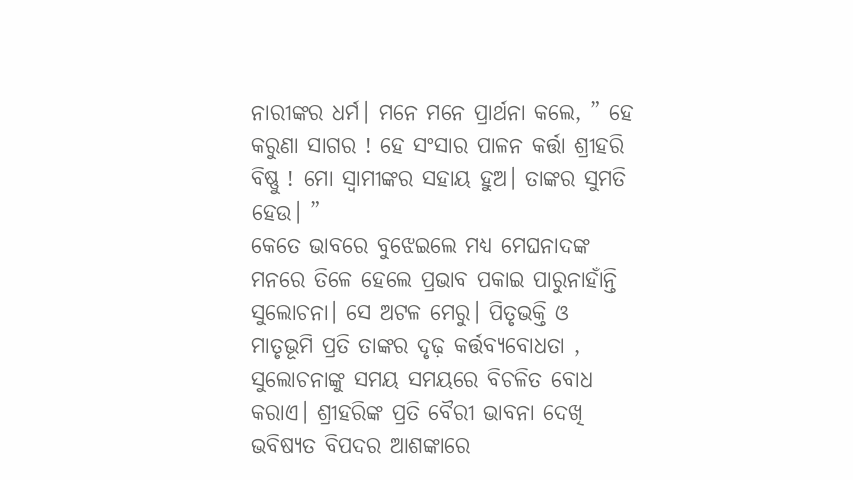ନାରୀଙ୍କର ଧର୍ମ। ମନେ ମନେ ପ୍ରାର୍ଥନା କଲେ, ” ହେ କରୁଣା ସାଗର ! ହେ ସଂସାର ପାଳନ କର୍ତ୍ତା ଶ୍ରୀହରି ବିଷ୍ଣୁ ! ମୋ ସ୍ୱାମୀଙ୍କର ସହାୟ ହୁଅ। ତାଙ୍କର ସୁମତି ହେଉ। ”
କେତେ ଭାବରେ ବୁଝେଇଲେ ମଧ୍ୟ ମେଘନାଦଙ୍କ ମନରେ ତିଳେ ହେଲେ ପ୍ରଭାବ ପକାଇ ପାରୁନାହାଁନ୍ତି ସୁଲୋଚନା। ସେ ଅଟଳ ମେରୁ। ପିତୃଭକ୍ତି ଓ ମାତୃଭୂମି ପ୍ରତି ତାଙ୍କର ଦୃଢ଼ କର୍ତ୍ତବ୍ୟବୋଧତା , ସୁଲୋଚନାଙ୍କୁ ସମୟ ସମୟରେ ବିଚଳିତ ବୋଧ କରାଏ। ଶ୍ରୀହରିଙ୍କ ପ୍ରତି ବୈରୀ ଭାବନା ଦେଖି ଭବିଷ୍ୟତ ବିପଦର ଆଶଙ୍କାରେ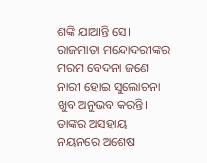ଶଙ୍କି ଯାଆନ୍ତି ସେ।
ରାଜମାତା ମନ୍ଦୋଦରୀଙ୍କର ମରମ ବେଦନା ଜଣେ ନାରୀ ହୋଇ ସୁଲୋଚନା ଖୁବ ଅନୁଭବ କରନ୍ତି। ତାଙ୍କର ଅସହାୟ ନୟନରେ ଅଶେଷ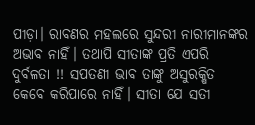ପୀଡ଼ା। ରାବଣର ମହଲରେ ସୁନ୍ଦରୀ ନାରୀମାନଙ୍କର ଅଭାବ ନାହିଁ। ତଥାପି ସୀତାଙ୍କ ପ୍ରତି ଏପରି ଦୁର୍ବଳତା !! ସପତଣୀ ଭାବ ତାଙ୍କୁ ଅସୁରକ୍ଷିତ କେବେ କରିପାରେ ନାହିଁ। ସୀତା ଯେ ସତୀ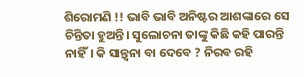ଶିରୋମଣି !! ଭାବି ଭାବି ଅନିଷ୍ଟର ଆଶଙ୍କାରେ ସେ ଚିନ୍ତିତା ହୁଅନ୍ତି। ସୁଲୋଚନା ତାଙ୍କୁ କିଛି କହି ପାରନ୍ତି ନାହିଁ। କି ସାନ୍ତ୍ବନା ବା ଦେବେ ? ନିରବ ରହି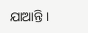ଯାଆନ୍ତି।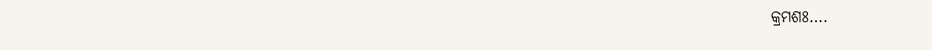କ୍ରମଶଃ….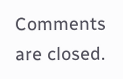Comments are closed.